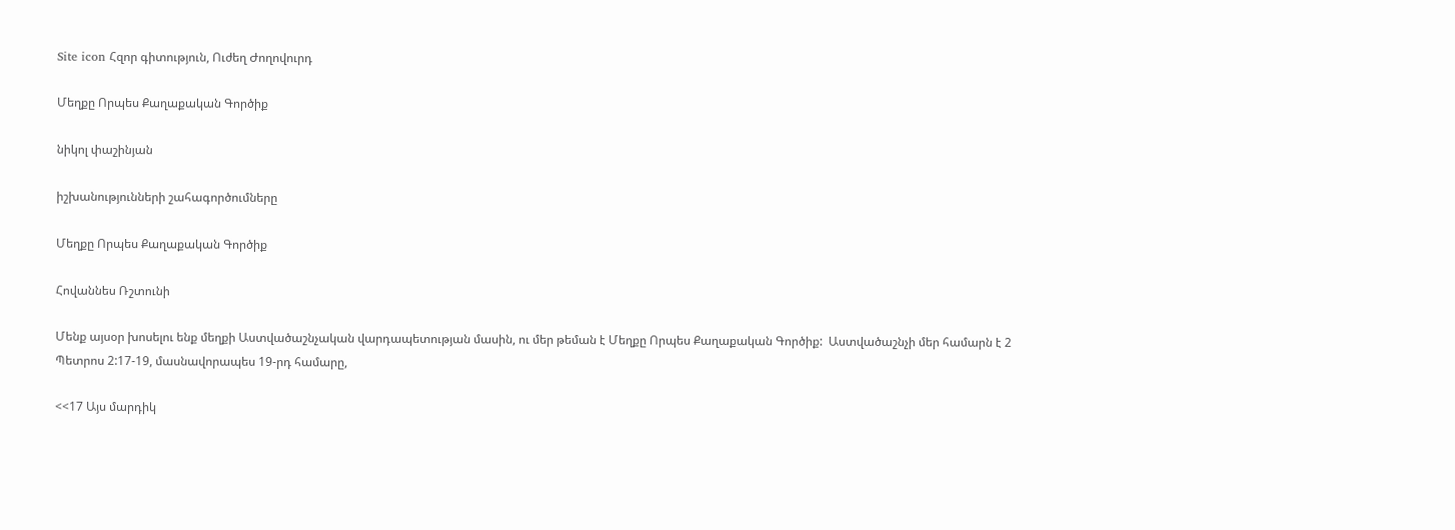Site icon Հզոր գիտություն, Ուժեղ Ժողովուրդ

Մեղքը Որպես Քաղաքական Գործիք

նիկոլ փաշինյան

իշխանությունների շահագործումները

Մեղքը Որպես Քաղաքական Գործիք

Հովաննես Ռշտունի

Մենք այսօր խոսելու ենք մեղքի Աստվածաշնչական վարդապետության մասին, ու մեր թեման է Մեղքը Որպես Քաղաքական Գործիք:  Աստվածաշնչի մեր համարն է 2 Պետրոս 2:17-19, մասնավորապես 19-րդ համարը,

<<17 Այս մարդիկ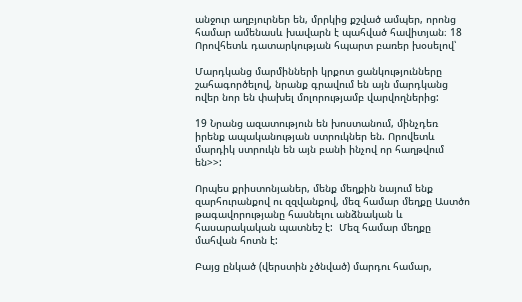անջուր աղբյուրներ են, մրրկից քշված ամպեր, որոնց համար ամենասև խավարն է պահված հավիտյան։ 18 Որովհետև դատարկության հպարտ բառեր խօսելով՝

Մարդկանց մարմինների կրքոտ ցանկությունները շահագործելով, նրանք գրավում են այն մարդկանց ովեր նոր են փախել մոլորությամբ վարվողներից:

19 Նրանց ազատություն են խոստանում, մինչդեռ իրենք ապականության ստրուկներ են. Որովետև մարդիկ ստրուկն են այն բանի ինչով որ հաղթվում են>>:

Որպես քրիստոնյաներ, մենք մեղքին նայում ենք զարհուրանքով ու զզվանքով, մեզ համար մեղքը Աստծո թագավորությանը հասնելու անձնական և հասարակական պատնեշ է:  Մեզ համար մեղքը մահվան հոտն է:

Բայց ընկած (վերստին չծնված) մարդու համար,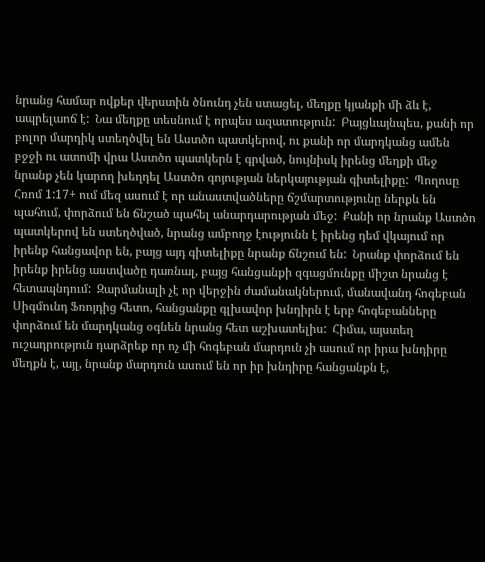նրանց համար ովքեր վերստին ծնունդ չեն ստացել, մեղքը կյանքի մի ձև է, ապրելաոճ է:  Նա մեղքը տեսնում է որպես ազատություն:  Բայցևայնպես, քանի որ բոլոր մարդիկ ստեղծվել են Աստծո պատկերով, ու քանի որ մարդկանց ամեն բջջի ու ատոմի վրա Աստծո պատկերն է գրված, նույնիսկ իրենց մեղքի մեջ նրանք չեն կարող խեղդել Աստծո գոյության ներկայության գիտելիքը:  Պողոսը Հռոմ 1:17+ ում մեզ ասում է որ անաստվածները ճշմարտությունը ներքև են պահում, փորձում են ճնշած պահել անարդարության մեջ:  Քանի որ նրանք Աստծո պատկերով են ստեղծված, նրանց ամբողջ էությունն է իրենց դեմ վկայում որ իրենք հանցավոր են, բայց այդ գիտելիքը նրանք ճնշում են:  Նրանք փորձում են իրենք իրենց աստվածը դառնալ, բայց հանցանքի զգացմունքը միշտ նրանց է հետապնդում:  Զարմանալի չէ որ վերջին ժամանակներում, մանավանդ հոգեբան Սիգմունդ Ֆռոյդից հետո, հանցանքը գլխավոր խնդիրն է երբ հոգեբանները փորձում են մարդկանց օգնեն նրանց հետ աշխատելիս:  Հիմա, այստեղ ուշադրություն դարձրեք որ ոչ մի հոգեբան մարդուն չի ասում որ իրա խնդիրը մեղքն է, այլ, նրանք մարդուն ասում են որ իր խնդիրը հանցանքն է,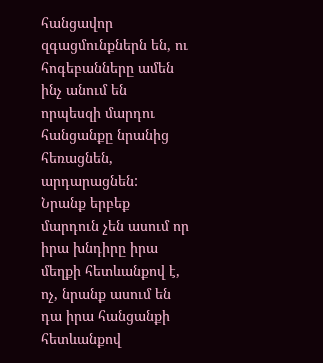հանցավոր զգացմունքներն են, ու հոգեբանները ամեն ինչ անում են որպեսզի մարդու հանցանքը նրանից հեռացնեն, արդարացնեն:  Նրանք երբեք մարդուն չեն ասում որ իրա խնդիրը իրա մեղքի հետևանքով է, ոչ, նրանք ասում են դա իրա հանցանքի հետևանքով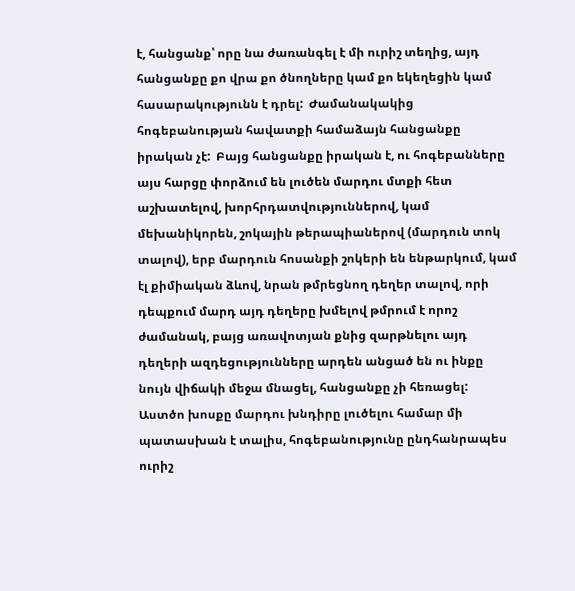է, հանցանք՝ որը նա ժառանգել է մի ուրիշ տեղից, այդ հանցանքը քո վրա քո ծնողները կամ քո եկեղեցին կամ հասարակությունն է դրել:  Ժամանակակից հոգեբանության հավատքի համաձայն հանցանքը իրական չէ:  Բայց հանցանքը իրական է, ու հոգեբանները այս հարցը փորձում են լուծեն մարդու մտքի հետ աշխատելով, խորհրդատվություններով, կամ մեխանիկորեն, շոկային թերապիաներով (մարդուն տոկ տալով), երբ մարդուն հոսանքի շոկերի են ենթարկում, կամ էլ քիմիական ձևով, նրան թմրեցնող դեղեր տալով, որի դեպքում մարդ այդ դեղերը խմելով թմրում է որոշ ժամանակ, բայց առավոտյան քնից զարթնելու այդ դեղերի ազդեցությունները արդեն անցած են ու ինքը նույն վիճակի մեջա մնացել, հանցանքը չի հեռացել:  Աստծո խոսքը մարդու խնդիրը լուծելու համար մի պատասխան է տալիս, հոգեբանությունը ընդհանրապես ուրիշ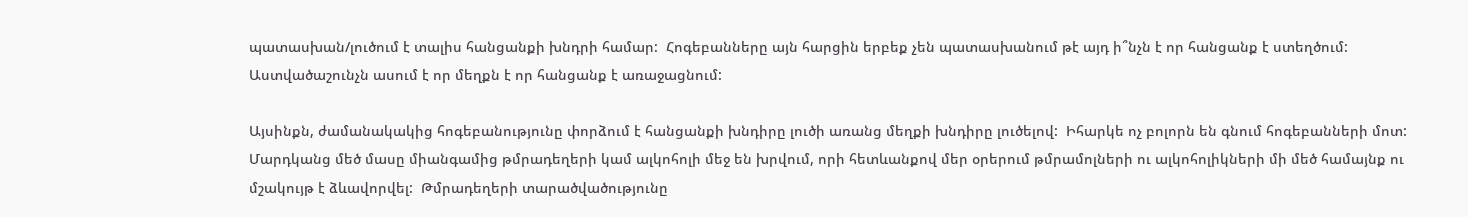պատասխան/լուծում է տալիս հանցանքի խնդրի համար:  Հոգեբանները այն հարցին երբեք չեն պատասխանում թէ այդ ի՞նչն է որ հանցանք է ստեղծում:  Աստվածաշունչն ասում է որ մեղքն է որ հանցանք է առաջացնում:

Այսինքն, ժամանակակից հոգեբանությունը փորձում է հանցանքի խնդիրը լուծի առանց մեղքի խնդիրը լուծելով:  Իհարկե ոչ բոլորն են գնում հոգեբանների մոտ:  Մարդկանց մեծ մասը միանգամից թմրադեղերի կամ ալկոհոլի մեջ են խրվում, որի հետևանքով մեր օրերում թմրամոլների ու ալկոհոլիկների մի մեծ համայնք ու մշակույթ է ձևավորվել:  Թմրադեղերի տարածվածությունը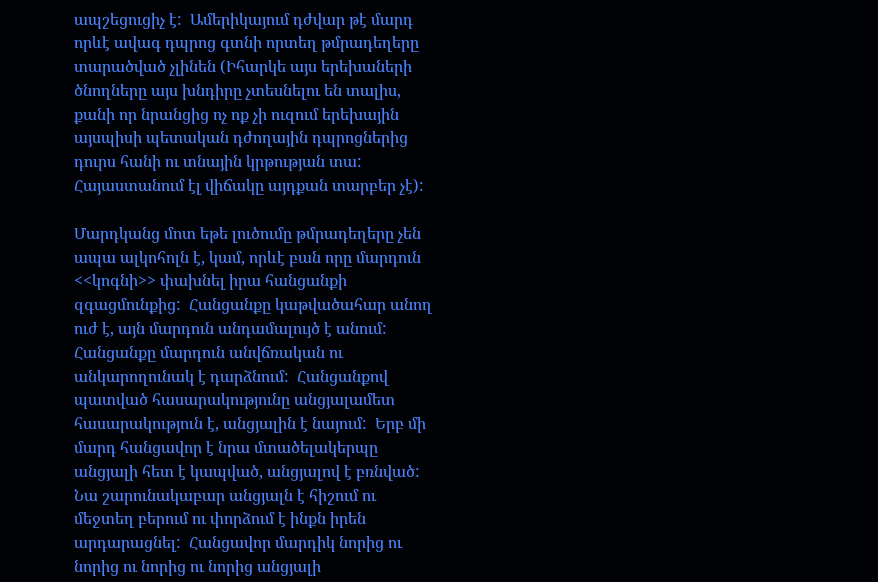ապշեցուցիչ է:  Ամերիկայում դժվար թէ մարդ որևէ ավագ դպրոց գտնի որտեղ թմրադեղերը տարածված չլինեն (Իհարկե այս երեխաների ծնողները այս խնդիրը չտեսնելու են տալիս, քանի որ նրանցից ոչ ոք չի ուզում երեխային այսպիսի պետական դժողային դպրոցներից դուրս հանի ու տնային կրթության տա:  Հայաստանում էլ վիճակը այդքան տարբեր չէ):

Մարդկանց մոտ եթե լուծումը թմրադեղերը չեն ապա ալկոհոլն է, կամ, որևէ բան որը մարդուն <<կոգնի>> փախնել իրա հանցանքի զգացմունքից:  Հանցանքը կաթվածահար անող ուժ է, այն մարդուն անդամալույծ է անում:  Հանցանքը մարդուն անվճռական ու անկարողունակ է դարձնում:  Հանցանքով պատված հասարակությունը անցյալամետ հասարակություն է, անցյալին է նայում:  Երբ մի մարդ հանցավոր է նրա մտածելակերպը անցյալի հետ է կապված, անցյալով է բռնված:  Նա շարունակաբար անցյալն է հիշում ու մեջտեղ բերում ու փորձում է ինքն իրեն արդարացնել:  Հանցավոր մարդիկ նորից ու նորից ու նորից ու նորից անցյալի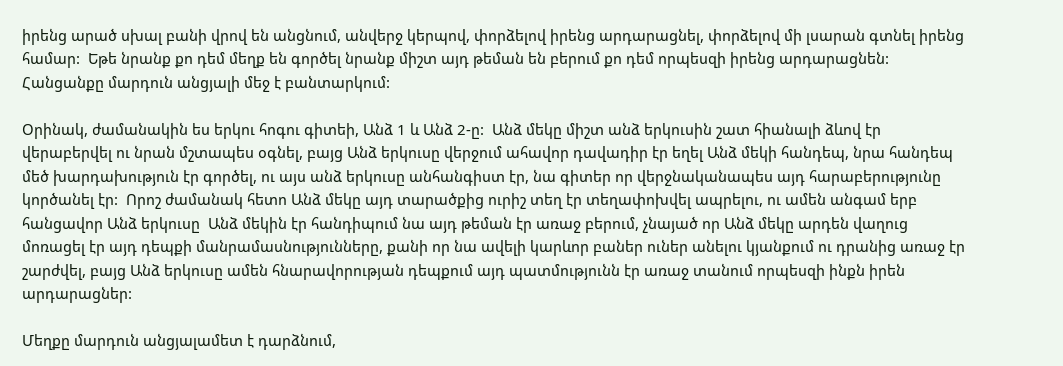իրենց արած սխալ բանի վրով են անցնում, անվերջ կերպով, փորձելով իրենց արդարացնել, փորձելով մի լսարան գտնել իրենց համար:  Եթե նրանք քո դեմ մեղք են գործել նրանք միշտ այդ թեման են բերում քո դեմ որպեսզի իրենց արդարացնեն:  Հանցանքը մարդուն անցյալի մեջ է բանտարկում:

Օրինակ, ժամանակին ես երկու հոգու գիտեի, Անձ 1 և Անձ 2-ը:  Անձ մեկը միշտ անձ երկուսին շատ հիանալի ձևով էր վերաբերվել ու նրան մշտապես օգնել, բայց Անձ երկուսը վերջում ահավոր դավադիր էր եղել Անձ մեկի հանդեպ, նրա հանդեպ մեծ խարդախություն էր գործել, ու այս անձ երկուսը անհանգիստ էր, նա գիտեր որ վերջնականապես այդ հարաբերությունը կործանել էր:  Որոշ ժամանակ հետո Անձ մեկը այդ տարածքից ուրիշ տեղ էր տեղափոխվել ապրելու, ու ամեն անգամ երբ հանցավոր Անձ երկուսը  Անձ մեկին էր հանդիպում նա այդ թեման էր առաջ բերում, չնայած որ Անձ մեկը արդեն վաղուց մոռացել էր այդ դեպքի մանրամասնությունները, քանի որ նա ավելի կարևոր բաներ ուներ անելու կյանքում ու դրանից առաջ էր շարժվել, բայց Անձ երկուսը ամեն հնարավորության դեպքում այդ պատմությունն էր առաջ տանում որպեսզի ինքն իրեն արդարացներ:

Մեղքը մարդուն անցյալամետ է դարձնում,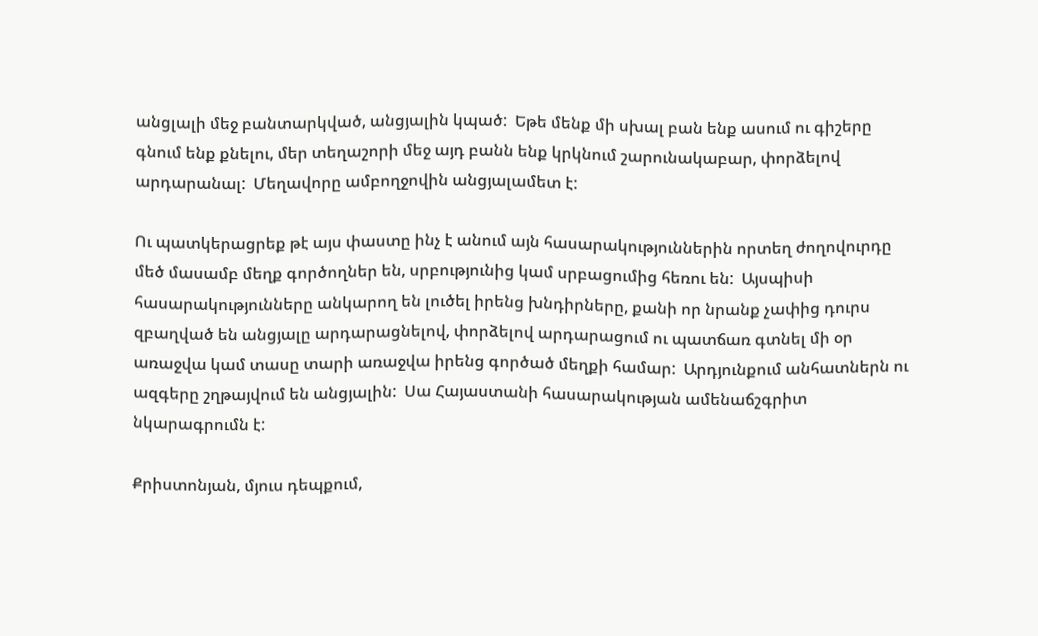անցլալի մեջ բանտարկված, անցյալին կպած:  Եթե մենք մի սխալ բան ենք ասում ու գիշերը գնում ենք քնելու, մեր տեղաշորի մեջ այդ բանն ենք կրկնում շարունակաբար, փորձելով արդարանալ:  Մեղավորը ամբողջովին անցյալամետ է:

Ու պատկերացրեք թէ այս փաստը ինչ է անում այն հասարակություններին որտեղ ժողովուրդը մեծ մասամբ մեղք գործողներ են, սրբությունից կամ սրբացումից հեռու են:  Այսպիսի հասարակությունները անկարող են լուծել իրենց խնդիրները, քանի որ նրանք չափից դուրս զբաղված են անցյալը արդարացնելով, փորձելով արդարացում ու պատճառ գտնել մի օր առաջվա կամ տասը տարի առաջվա իրենց գործած մեղքի համար:  Արդյունքում անհատներն ու ազգերը շղթայվում են անցյալին:  Սա Հայաստանի հասարակության ամենաճշգրիտ նկարագրումն է:

Քրիստոնյան, մյուս դեպքում,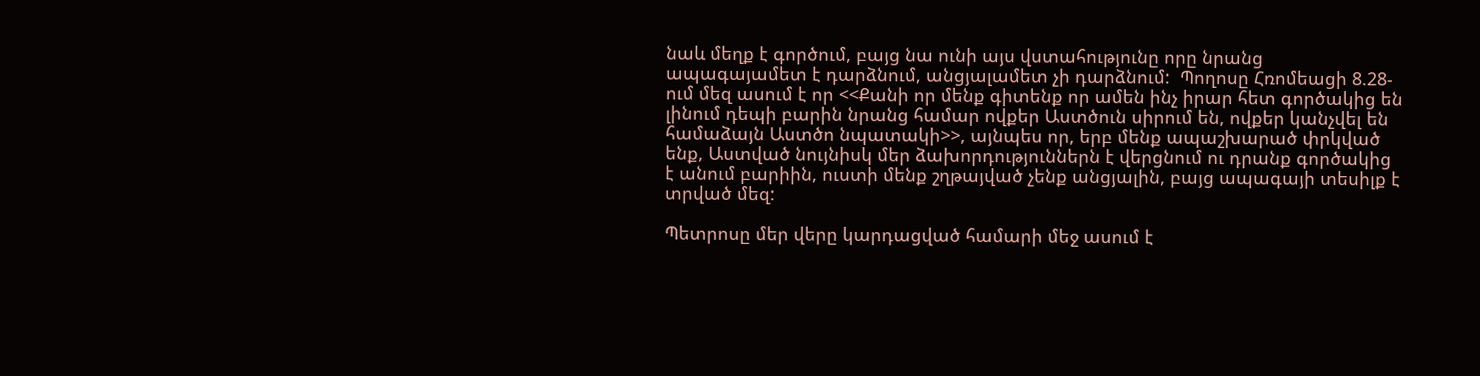նաև մեղք է գործում, բայց նա ունի այս վստահությունը որը նրանց ապագայամետ է դարձնում, անցյալամետ չի դարձնում:  Պողոսը Հռոմեացի 8.28-ում մեզ ասում է որ <<Քանի որ մենք գիտենք որ ամեն ինչ իրար հետ գործակից են լինում դեպի բարին նրանց համար ովքեր Աստծուն սիրում են, ովքեր կանչվել են համաձայն Աստծո նպատակի>>, այնպես որ, երբ մենք ապաշխարած փրկված ենք, Աստված նույնիսկ մեր ձախորդություններն է վերցնում ու դրանք գործակից է անում բարիին, ուստի մենք շղթայված չենք անցյալին, բայց ապագայի տեսիլք է տրված մեզ:

Պետրոսը մեր վերը կարդացված համարի մեջ ասում է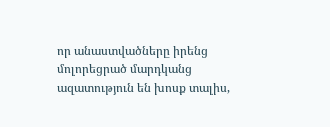որ անաստվածները իրենց մոլորեցրած մարդկանց ազատություն են խոսք տալիս,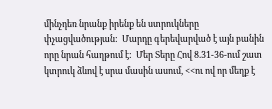մինչդեռ նրանք իրենք են ստրուկները փչացվածության:  Մարդը գերեվարված է այն բանին որը նրան հաղթում է:  Մեր Տերը Հով 8.31-36-ում շատ կտրուկ ձևով է սրա մասին ասում, <<ու ով որ մեղք է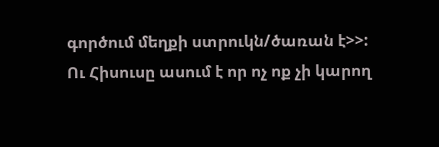գործում մեղքի ստրուկն/ծառան է>>:   Ու Հիսուսը ասում է որ ոչ ոք չի կարող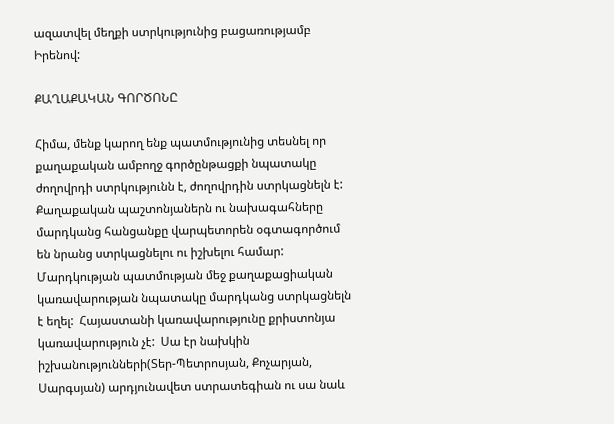ազատվել մեղքի ստրկությունից բացառությամբ Իրենով:

ՔԱՂԱՔԱԿԱՆ ԳՈՐԾՈՆԸ

Հիմա, մենք կարող ենք պատմությունից տեսնել որ քաղաքական ամբողջ գործընթացքի նպատակը ժողովրդի ստրկությունն է, ժողովրդին ստրկացնելն է:  Քաղաքական պաշտոնյաներն ու նախագահները մարդկանց հանցանքը վարպետորեն օգտագործում են նրանց ստրկացնելու ու իշխելու համար:  Մարդկության պատմության մեջ քաղաքացիական կառավարության նպատակը մարդկանց ստրկացնելն է եղել:  Հայաստանի կառավարությունը քրիստոնյա կառավարություն չէ:  Սա էր նախկին իշխանությունների(Տեր-Պետրոսյան, Քոչարյան, Սարգսյան) արդյունավետ ստրատեգիան ու սա նաև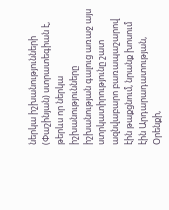ներկա իշխանությունների (Փաշինյան) ստրատեգիան է, թերևս որ ներկա իշխանությունները իշխանության գալուց առաջ այս ստրկատիրությունը շատ ազնվաբարո բառապաշարով էին թաքցնում, նրանք խոսում էին Արդարադատության, Օրենքի,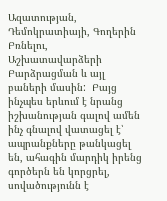Ազատության, Դեմոկրատիայի, Գողերին Բռնելու, Աշխատավարձերի Բարձրացման և այլ բաների մասին:  Բայց ինչպես երևում է նրանց իշխանության գալով ամեն ինչ գնալով վատացել է՝ ապրանքները թանկացել են, ահագին մարդիկ իրենց գործերն են կորցրել, սովածությունն է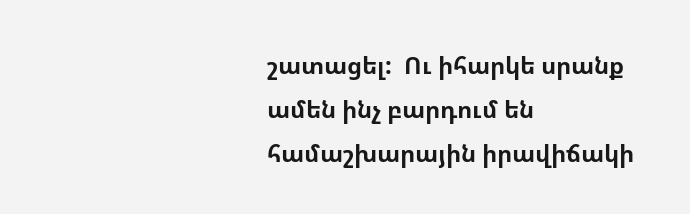շատացել:  Ու իհարկե սրանք ամեն ինչ բարդում են համաշխարային իրավիճակի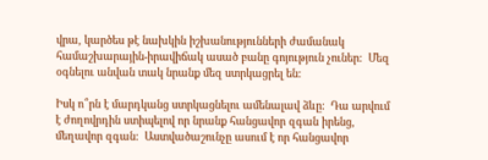վրա, կարծես թէ նախկին իշխանությունների ժամանակ համաշխարային-իրավիճակ ասած բանը գոյություն չուներ:  Մեզ օգնելու անվան տակ նրանք մեզ ստրկացրել են:

Իսկ ո՞րն է մարդկանց ստրկացնելու ամենալավ ձևը:  Դա արվում է ժողովրդին ստիպելով որ նրանք հանցավոր զգան իրենց, մեղավոր զգան:  Աստվածաշունչը ասում է որ հանցավոր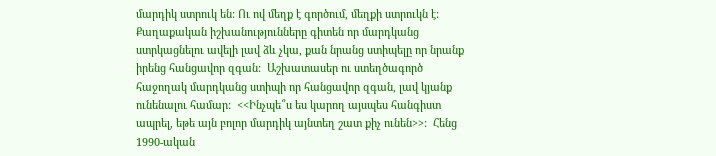մարդիկ ստրուկ են: Ու ով մեղք է գործում, մեղքի ստրուկն է:  Քաղաքական իշխանությունները գիտեն որ մարդկանց ստրկացնելու ավելի լավ ձև չկա, քան նրանց ստիպելը որ նրանք իրենց հանցավոր զգան:  Աշխատասեր ու ստեղծագործ հաջողակ մարդկանց ստիպի որ հանցավոր զգան, լավ կյանք ունենալու համար:  <<Ինչպե՞ս ես կարող այսպես հանգիստ ապրել, եթե այն բոլոր մարդիկ այնտեղ շատ քիչ ունեն>>:  Հենց 1990-ական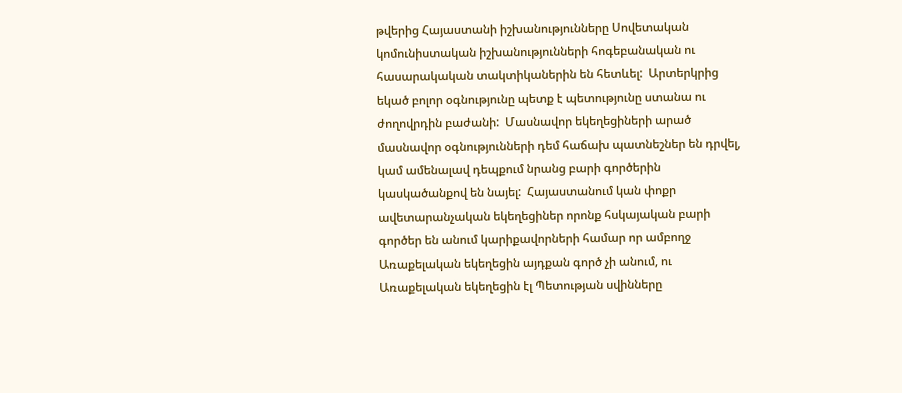թվերից Հայաստանի իշխանությունները Սովետական կոմունիստական իշխանությունների հոգեբանական ու հասարակական տակտիկաներին են հետևել:  Արտերկրից եկած բոլոր օգնությունը պետք է պետությունը ստանա ու ժողովրդին բաժանի:  Մասնավոր եկեղեցիների արած մասնավոր օգնությունների դեմ հաճախ պատնեշներ են դրվել, կամ ամենալավ դեպքում նրանց բարի գործերին կասկածանքով են նայել:  Հայաստանում կան փոքր ավետարանչական եկեղեցիներ որոնք հսկայական բարի գործեր են անում կարիքավորների համար որ ամբողջ Առաքելական եկեղեցին այդքան գործ չի անում, ու Առաքելական եկեղեցին էլ Պետության սվինները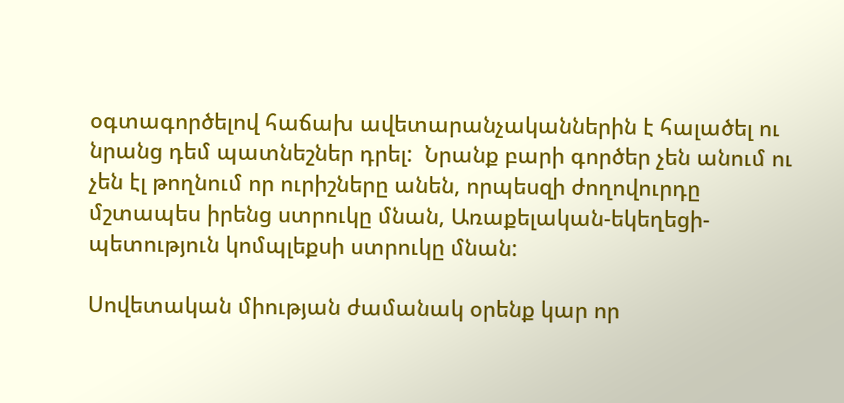օգտագործելով հաճախ ավետարանչականներին է հալածել ու նրանց դեմ պատնեշներ դրել:  Նրանք բարի գործեր չեն անում ու չեն էլ թողնում որ ուրիշները անեն, որպեսզի ժողովուրդը մշտապես իրենց ստրուկը մնան, Առաքելական-եկեղեցի-պետություն կոմպլեքսի ստրուկը մնան:

Սովետական միության ժամանակ օրենք կար որ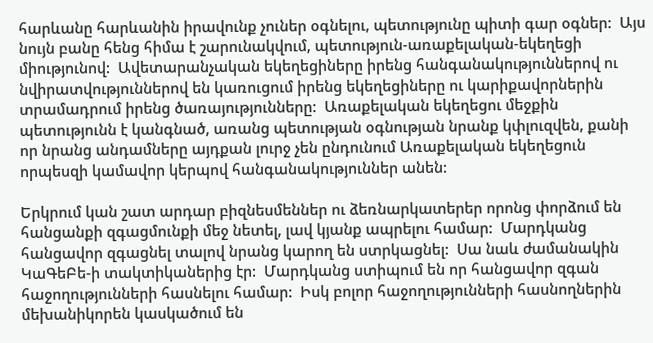հարևանը հարևանին իրավունք չուներ օգնելու, պետությունը պիտի գար օգներ:  Այս նույն բանը հենց հիմա է շարունակվում, պետություն-առաքելական-եկեղեցի միությունով:  Ավետարանչական եկեղեցիները իրենց հանգանակություններով ու նվիրատվություններով են կառուցում իրենց եկեղեցիները ու կարիքավորներին տրամադրում իրենց ծառայությունները:  Առաքելական եկեղեցու մեջքին պետությունն է կանգնած, առանց պետության օգնության նրանք կփլուզվեն, քանի որ նրանց անդամները այդքան լուրջ չեն ընդունում Առաքելական եկեղեցուն որպեսզի կամավոր կերպով հանգանակություններ անեն:

Երկրում կան շատ արդար բիզնեսմեններ ու ձեռնարկատերեր որոնց փորձում են հանցանքի զգացմունքի մեջ նետել, լավ կյանք ապրելու համար:  Մարդկանց հանցավոր զգացնել տալով նրանց կարող են ստրկացնել:  Սա նաև ժամանակին ԿաԳեԲե-ի տակտիկաներից էր:  Մարդկանց ստիպում են որ հանցավոր զգան հաջողությունների հասնելու համար:  Իսկ բոլոր հաջողությունների հասնողներին մեխանիկորեն կասկածում են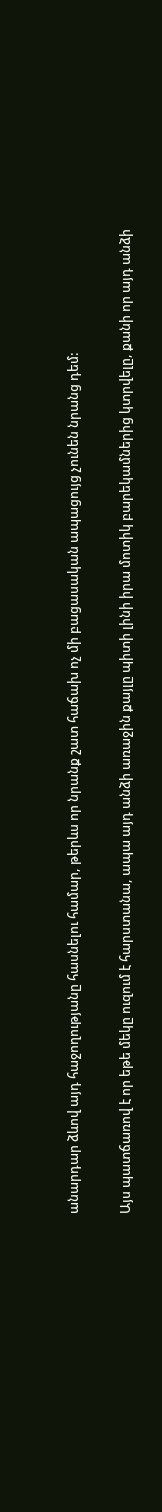անարդար ձևով այդ հաջողությանը հասնելու համար, թերևս որ նրանք շատ հաճախ ոչ մի բացասական ապացույց չունեն նրանց դեմ:

Այս պատճառով է որ եթե մեկը ուզում է հարստանա, ապա այդ անձի առաջին քայլը պիտի լինի իրա մոտիկ բարեկամներից կտրվելը, քանի որ այդ անձի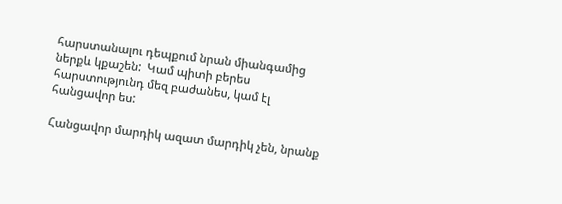հարստանալու դեպքում նրան միանգամից ներքև կքաշեն:  Կամ պիտի բերես հարստությունդ մեզ բաժանես, կամ էլ հանցավոր ես:

Հանցավոր մարդիկ ազատ մարդիկ չեն, նրանք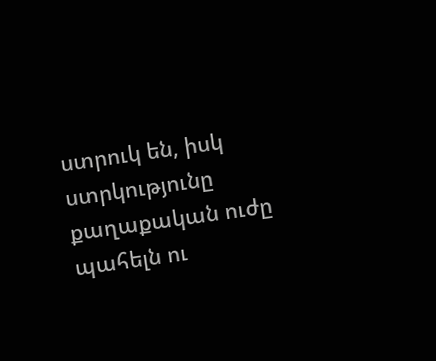ստրուկ են, իսկ ստրկությունը քաղաքական ուժը պահելն ու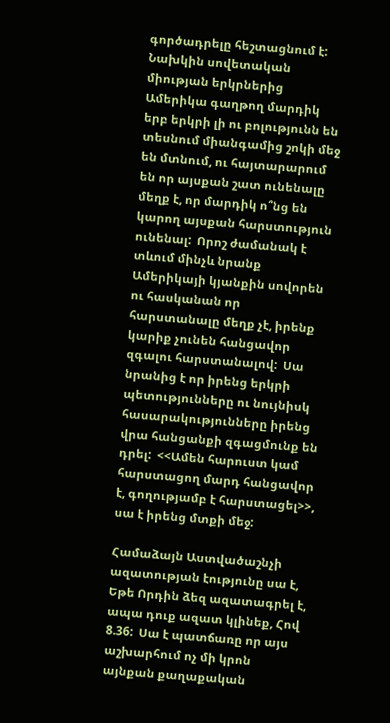գործադրելը հեշտացնում է:  Նախկին սովետական միության երկրներից Ամերիկա գաղթող մարդիկ երբ երկրի լի ու բոլությունն են տեսնում միանգամից շոկի մեջ են մտնում, ու հայտարարում են որ այսքան շատ ունենալը մեղք է, որ մարդիկ ո՞նց են կարող այսքան հարստություն ունենալ:  Որոշ ժամանակ է տևում մինչև նրանք Ամերիկայի կյանքին սովորեն ու հասկանան որ հարստանալը մեղք չէ, իրենք կարիք չունեն հանցավոր զգալու հարստանալով:  Սա նրանից է որ իրենց երկրի պետությունները ու նույնիսկ հասարակությունները իրենց վրա հանցանքի զգացմունք են դրել:  <<Ամեն հարուստ կամ հարստացող մարդ հանցավոր է, գողությամբ է հարստացել>>, սա է իրենց մտքի մեջ:

Համաձայն Աստվածաշնչի ազատության էությունը սա է, Եթե Որդին ձեզ ազատագրել է, ապա դուք ազատ կլինեք, Հով 8.36:  Սա է պատճառը որ այս աշխարհում ոչ մի կրոն այնքան քաղաքական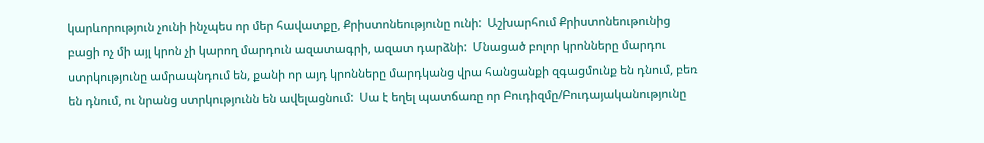կարևորություն չունի ինչպես որ մեր հավատքը, Քրիստոնեությունը ունի:  Աշխարհում Քրիստոնեութունից բացի ոչ մի այլ կրոն չի կարող մարդուն ազատագրի, ազատ դարձնի:  Մնացած բոլոր կրոնները մարդու ստրկությունը ամրապնդում են, քանի որ այդ կրոնները մարդկանց վրա հանցանքի զգացմունք են դնում, բեռ են դնում, ու նրանց ստրկությունն են ավելացնում:  Սա է եղել պատճառը որ Բուդիզմը/Բուդայականությունը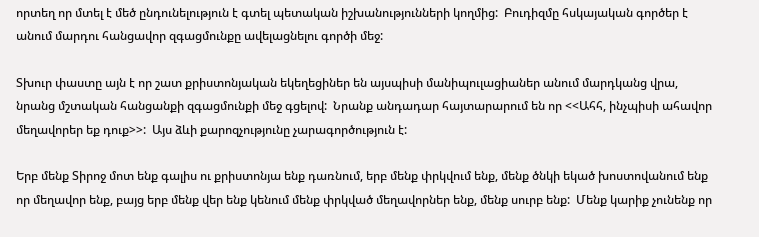որտեղ որ մտել է մեծ ընդունելություն է գտել պետական իշխանությունների կողմից:  Բուդիզմը հսկայական գործեր է անում մարդու հանցավոր զգացմունքը ավելացնելու գործի մեջ:

Տխուր փաստը այն է որ շատ քրիստոնյական եկեղեցիներ են այսպիսի մանիպուլացիաներ անում մարդկանց վրա, նրանց մշտական հանցանքի զգացմունքի մեջ գցելով:  Նրանք անդադար հայտարարում են որ <<Ահհ, ինչպիսի ահավոր մեղավորեր եք դուք>>:  Այս ձևի քարոզչությունը չարագործություն է:

Երբ մենք Տիրոջ մոտ ենք գալիս ու քրիստոնյա ենք դառնում, երբ մենք փրկվում ենք, մենք ծնկի եկած խոստովանում ենք որ մեղավոր ենք, բայց երբ մենք վեր ենք կենում մենք փրկված մեղավորներ ենք, մենք սուրբ ենք:  Մենք կարիք չունենք որ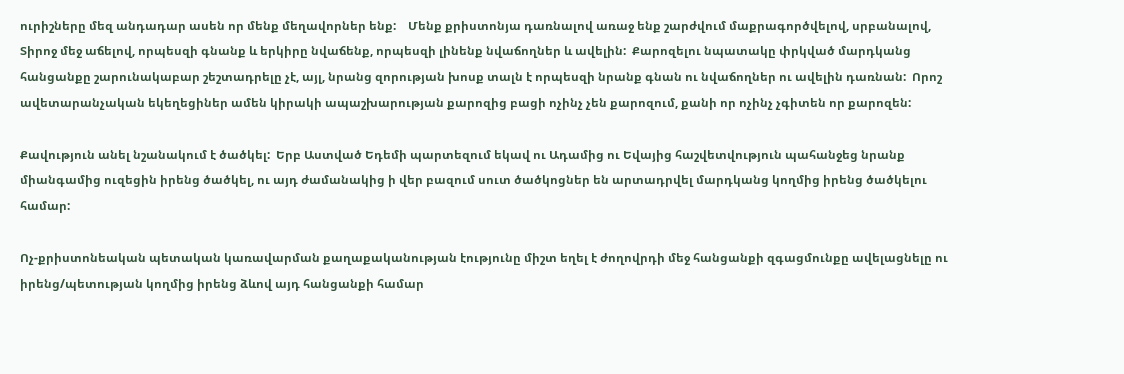ուրիշները մեզ անդադար ասեն որ մենք մեղավորներ ենք:    Մենք քրիստոնյա դառնալով առաջ ենք շարժվում մաքրագործվելով, սրբանալով, Տիրոջ մեջ աճելով, որպեսզի գնանք և երկիրը նվաճենք, որպեսզի լինենք նվաճողներ և ավելին:  Քարոզելու նպատակը փրկված մարդկանց հանցանքը շարունակաբար շեշտադրելը չէ, այլ, նրանց զորության խոսք տալն է որպեսզի նրանք գնան ու նվաճողներ ու ավելին դառնան:  Որոշ ավետարանչական եկեղեցիներ ամեն կիրակի ապաշխարության քարոզից բացի ոչինչ չեն քարոզում, քանի որ ոչինչ չգիտեն որ քարոզեն:

Քավություն անել նշանակում է ծածկել:  Երբ Աստված Եդեմի պարտեզում եկավ ու Ադամից ու Եվայից հաշվետվություն պահանջեց նրանք միանգամից ուզեցին իրենց ծածկել, ու այդ ժամանակից ի վեր բազում սուտ ծածկոցներ են արտադրվել մարդկանց կողմից իրենց ծածկելու համար:

Ոչ-քրիստոնեական պետական կառավարման քաղաքականության էությունը միշտ եղել է ժողովրդի մեջ հանցանքի զգացմունքը ավելացնելը ու իրենց/պետության կողմից իրենց ձևով այդ հանցանքի համար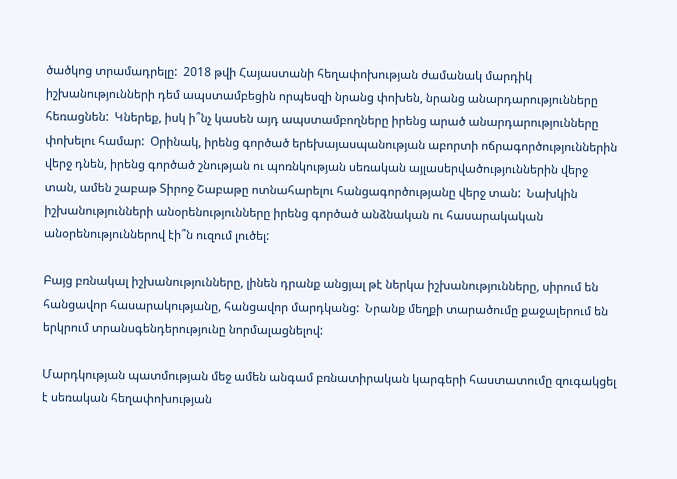ծածկոց տրամադրելը:  2018 թվի Հայաստանի հեղափոխության ժամանակ մարդիկ իշխանությունների դեմ ապստամբեցին որպեսզի նրանց փոխեն, նրանց անարդարությունները հեռացնեն:  Կներեք, իսկ ի՞նչ կասեն այդ ապստամբողները իրենց արած անարդարությունները փոխելու համար:  Օրինակ, իրենց գործած երեխայասպանության աբորտի ոճրագործություններին վերջ դնեն, իրենց գործած շնության ու պոռնկության սեռական այլասերվածություններին վերջ տան, ամեն շաբաթ Տիրոջ Շաբաթը ոտնահարելու հանցագործությանը վերջ տան:  Նախկին իշխանությունների անօրենությունները իրենց գործած անձնական ու հասարակական անօրենություններով էի՞ն ուզում լուծել:

Բայց բռնակալ իշխանությունները, լինեն դրանք անցյալ թէ ներկա իշխանությունները, սիրում են հանցավոր հասարակությանը, հանցավոր մարդկանց:  Նրանք մեղքի տարածումը քաջալերում են երկրում տրանսգենդերությունը նորմալացնելով:

Մարդկության պատմության մեջ ամեն անգամ բռնատիրական կարգերի հաստատումը զուգակցել է սեռական հեղափոխության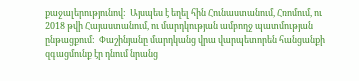քաջալերությունով:  Այսպես է եղել հին Հունաստանում, Հռոմում, ու 2018 թվի Հայաստանում, ու մարդկության ամբողջ պատմության ընթացքում:  Փաշինյանը մարդկանց վրա վարպետորեն հանցանքի զգացմունք էր դնում նրանց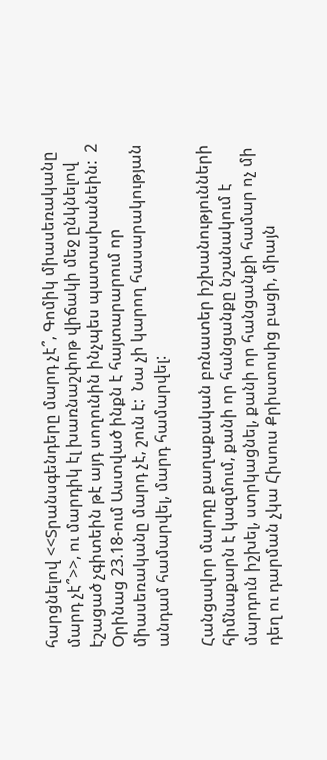հարցնելով <<Տրանսգենդերը մարդ չէ՞, Գոմիկ միասեռականը մարդ չէ՞>>, ու մարդիկ էլ խառնաշփոթ վիճակի մեջ ընկնելով էշացած չգիտեին թէ այդ սողունին ինչպես պատասխանեին:  2 Օրինաց 23.18-ում Աստված ինքն է հայտարարում որ միասեռականը մարդ չէ, շուն է:  Նա չի կարող հասարակության անդամ համարվել, մարդ համարվել:

Հանցավոր մարդը քաղաքական բռնատեր իշխանությունների հիմնաքարն է կազմում, քանի որ հանցանքը նշանակում է մարդուն իշխել, ստրկացնել, քանի որ հանցանքի համար ոչ մի դեղ ու դարման չկա Հիսուս Քրիստոսից բացի, միայն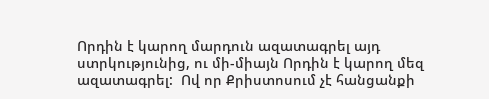Որդին է կարող մարդուն ազատագրել այդ ստրկությունից, ու մի-միայն Որդին է կարող մեզ ազատագրել:  Ով որ Քրիստոսում չէ հանցանքի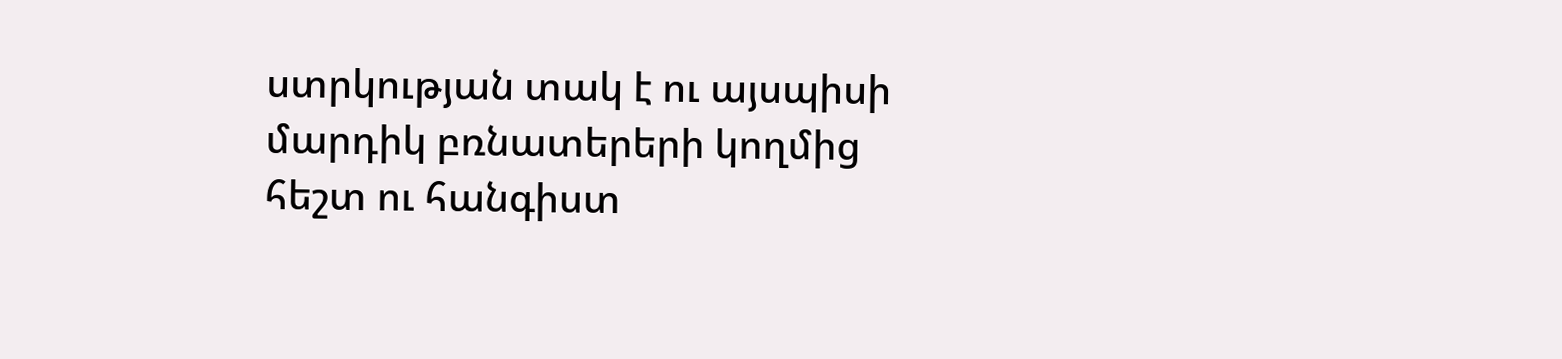ստրկության տակ է ու այսպիսի մարդիկ բռնատերերի կողմից հեշտ ու հանգիստ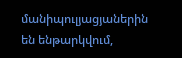մանիպուլյացյաներին են ենթարկվում,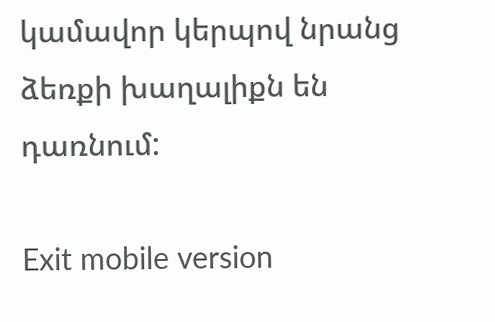կամավոր կերպով նրանց ձեռքի խաղալիքն են դառնում:

Exit mobile version